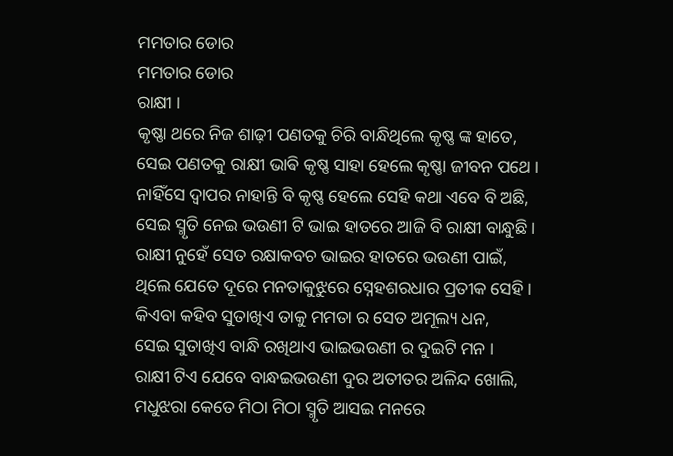ମମତାର ଡୋର
ମମତାର ଡୋର
ରାକ୍ଷୀ ।
କୃଷ୍ଣା ଥରେ ନିଜ ଶାଢ଼ୀ ପଣତକୁ ଚିରି ବାନ୍ଧିଥିଲେ କୃଷ୍ଣ ଙ୍କ ହାତେ,
ସେଇ ପଣତକୁ ରାକ୍ଷୀ ଭାଵି କୃଷ୍ଣ ସାହା ହେଲେ କୃଷ୍ଣା ଜୀବନ ପଥେ ।
ନାହିଁସେ ଦ୍ୱାପର ନାହାନ୍ତି ବି କୃଷ୍ଣ ହେଲେ ସେହି କଥା ଏବେ ବି ଅଛି,
ସେଇ ସ୍ମୃତି ନେଇ ଭଉଣୀ ଟି ଭାଇ ହାତରେ ଆଜି ବି ରାକ୍ଷୀ ବାନ୍ଧୁଛି ।
ରାକ୍ଷୀ ନୁହେଁ ସେତ ରକ୍ଷାକବଚ ଭାଇର ହାତରେ ଭଉଣୀ ପାଇଁ,
ଥିଲେ ଯେତେ ଦୂରେ ମନତାକୁଝୁରେ ସ୍ନେହଶରଧାର ପ୍ରତୀକ ସେହି ।
କିଏବା କହିବ ସୁତାଖିଏ ତାକୁ ମମତା ର ସେତ ଅମୂଲ୍ୟ ଧନ,
ସେଇ ସୁତାଖିଏ ବାନ୍ଧି ରଖିଥାଏ ଭାଇଭଉଣୀ ର ଦୁଇଟି ମନ ।
ରାକ୍ଷୀ ଟିଏ ଯେବେ ବାନ୍ଧଇଭଉଣୀ ଦୁର ଅତୀତର ଅଳିନ୍ଦ ଖୋଲି,
ମଧୁଝରା କେତେ ମିଠା ମିଠା ସ୍ମୃତି ଆସଇ ମନରେ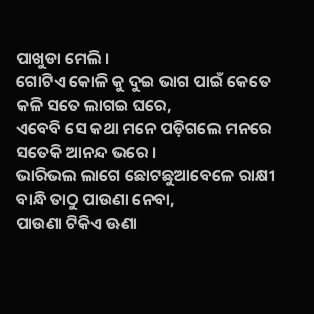ପାଖୁଡା ମେଲି ।
ଗୋଟିଏ କୋଳି କୁ ଦୁଇ ଭାଗ ପାଇଁ କେତେ କଳି ସତେ ଲାଗଇ ଘରେ,
ଏବେବି ସେ କଥା ମନେ ପଡ଼ିଗଲେ ମନରେ ସତେକି ଆନନ୍ଦ ଭରେ ।
ଭାରିଭଲ ଲାଗେ ଛୋଟଛୁଆବେଳେ ରାକ୍ଷୀ ବାନ୍ଧି ତାଠୁ ପାଉଣା ନେବା,
ପାଉଣା ଟିକିଏ ଊଣା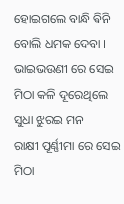ହୋଇଗଲେ ବାନ୍ଧି ଵିନି ବୋଲି ଧମକ ଦେବା ।
ଭାଇଭଉଣୀ ରେ ସେଇ ମିଠା କଳି ଦୂରେଥିଲେ ସୁଧା ଝୁରଇ ମନ
ରାକ୍ଷୀ ପୂର୍ଣ୍ଣୀମା ରେ ସେଇ ମିଠା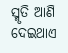ସ୍ମୃତି ଆଣି ଦେଇଥାଏ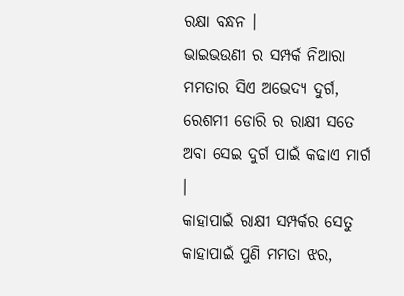ରକ୍ଷା ବନ୍ଧନ ।
ଭାଇଭଉଣୀ ର ସମ୍ପର୍କ ନିଆରା ମମତାର ସିଏ ଅଭେଦ୍ୟ ଦୁର୍ଗ,
ରେଶମୀ ଡୋରି ର ରାକ୍ଷୀ ସତେ ଅବା ସେଇ ଦୁର୍ଗ ପାଇଁ କଢାଏ ମାର୍ଗ ।
କାହାପାଇଁ ରାକ୍ଷୀ ସମ୍ପର୍କର ସେତୁ କାହାପାଇଁ ପୁଣି ମମତା ଝର,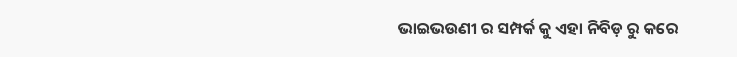ଭାଇଭଉଣୀ ର ସମ୍ପର୍କ କୁ ଏହା ନିବିଡ଼ ରୁ କରେ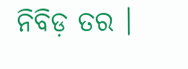ନିବିଡ଼ ତର ।